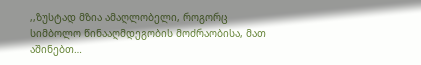,,ზუსტად მზია ამაღლობელი, როგორც სიმბოლო წინააღმდეგობის მოძრაობისა, მათ აშინებთ…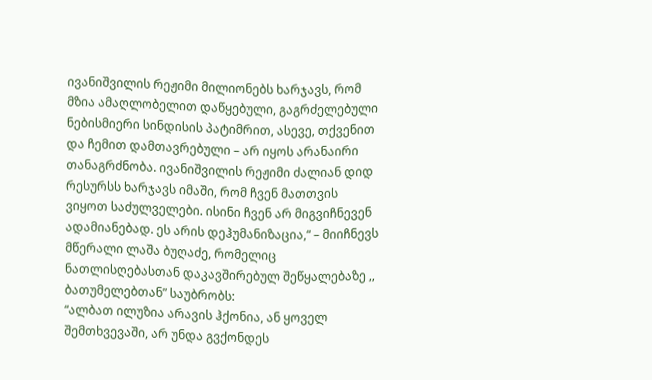ივანიშვილის რეჟიმი მილიონებს ხარჯავს, რომ მზია ამაღლობელით დაწყებული, გაგრძელებული ნებისმიერი სინდისის პატიმრით, ასევე, თქვენით და ჩემით დამთავრებული – არ იყოს არანაირი თანაგრძნობა. ივანიშვილის რეჟიმი ძალიან დიდ რესურსს ხარჯავს იმაში, რომ ჩვენ მათთვის ვიყოთ საძულველები. ისინი ჩვენ არ მიგვიჩნევენ ადამიანებად. ეს არის დეჰუმანიზაცია,“ – მიიჩნევს მწერალი ლაშა ბუღაძე, რომელიც ნათლისღებასთან დაკავშირებულ შეწყალებაზე ,, ბათუმელებთან” საუბრობს:
“ალბათ ილუზია არავის ჰქონია, ან ყოველ შემთხვევაში, არ უნდა გვქონდეს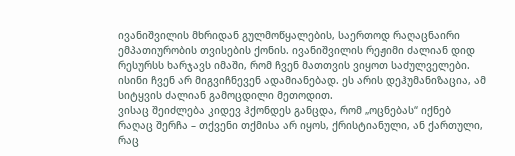ივანიშვილის მხრიდან გულმოწყალების, საერთოდ რაღაცნაირი ემპათიურობის თვისების ქონის. ივანიშვილის რეჟიმი ძალიან დიდ რესურსს ხარჯავს იმაში, რომ ჩვენ მათთვის ვიყოთ საძულველები. ისინი ჩვენ არ მიგვიჩნევენ ადამიანებად. ეს არის დეჰუმანიზაცია, ამ სიტყვის ძალიან გამოცდილი მეთოდით.
ვისაც შეიძლება კიდევ ჰქონდეს განცდა, რომ „ოცნებას“ იქნებ რაღაც შერჩა – თქვენი თქმისა არ იყოს, ქრისტიანული, ან ქართული, რაც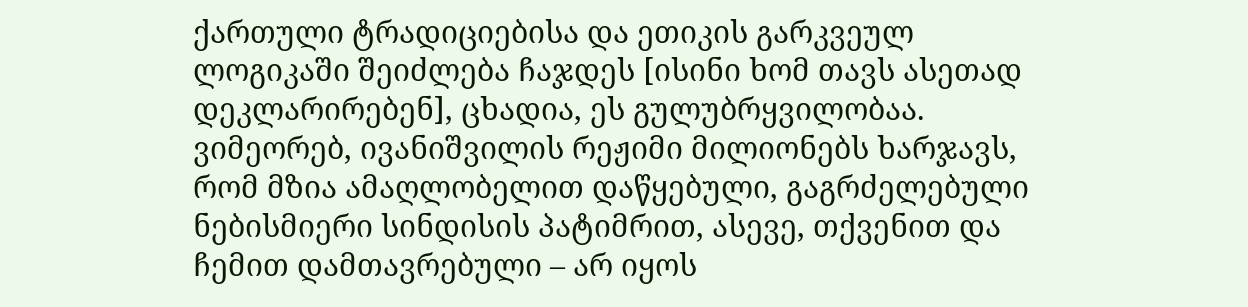ქართული ტრადიციებისა და ეთიკის გარკვეულ ლოგიკაში შეიძლება ჩაჯდეს [ისინი ხომ თავს ასეთად დეკლარირებენ], ცხადია, ეს გულუბრყვილობაა.
ვიმეორებ, ივანიშვილის რეჟიმი მილიონებს ხარჯავს, რომ მზია ამაღლობელით დაწყებული, გაგრძელებული ნებისმიერი სინდისის პატიმრით, ასევე, თქვენით და ჩემით დამთავრებული – არ იყოს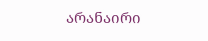არანაირი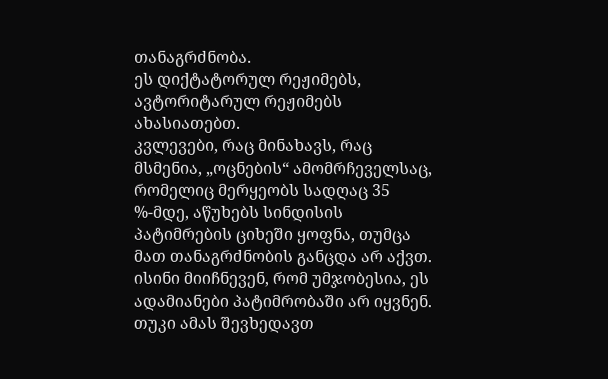თანაგრძნობა.
ეს დიქტატორულ რეჟიმებს, ავტორიტარულ რეჟიმებს ახასიათებთ.
კვლევები, რაც მინახავს, რაც მსმენია, „ოცნების“ ამომრჩეველსაც, რომელიც მერყეობს სადღაც 35 %-მდე, აწუხებს სინდისის პატიმრების ციხეში ყოფნა, თუმცა მათ თანაგრძნობის განცდა არ აქვთ. ისინი მიიჩნევენ, რომ უმჯობესია, ეს ადამიანები პატიმრობაში არ იყვნენ.
თუკი ამას შევხედავთ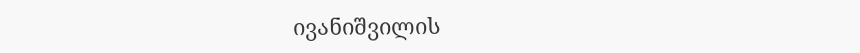ივანიშვილის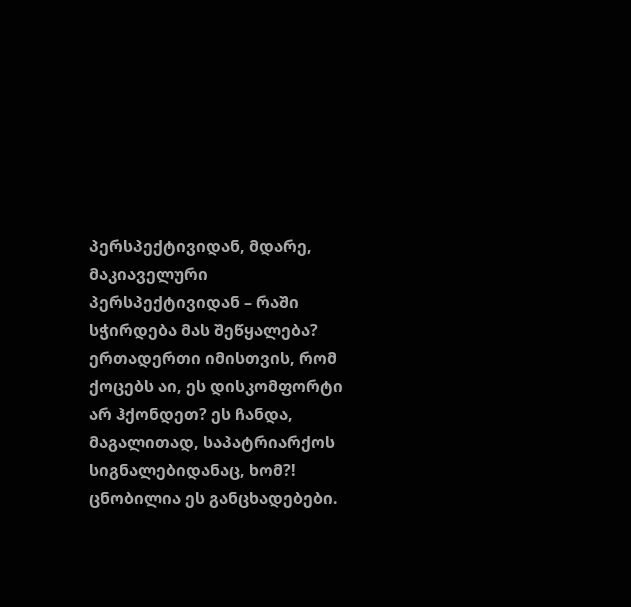პერსპექტივიდან, მდარე, მაკიაველური პერსპექტივიდან – რაში სჭირდება მას შეწყალება? ერთადერთი იმისთვის, რომ ქოცებს აი, ეს დისკომფორტი არ ჰქონდეთ? ეს ჩანდა, მაგალითად, საპატრიარქოს სიგნალებიდანაც, ხომ?! ცნობილია ეს განცხადებები.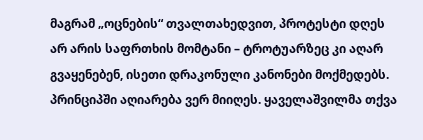მაგრამ „ოცნების“ თვალთახედვით, პროტესტი დღეს არ არის საფრთხის მომტანი – ტროტუარზეც კი აღარ გვაყენებენ, ისეთი დრაკონული კანონები მოქმედებს. პრინციპში აღიარება ვერ მიიღეს. ყაველაშვილმა თქვა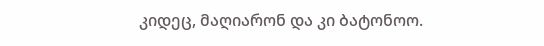კიდეც, მაღიარონ და კი ბატონოო.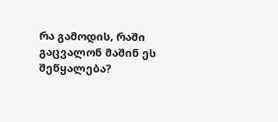რა გამოდის, რაში გაცვალონ მაშინ ეს შეწყალება?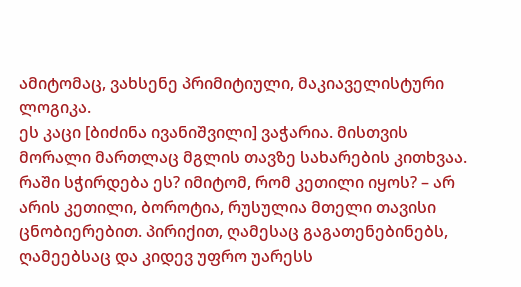ამიტომაც, ვახსენე პრიმიტიული, მაკიაველისტური ლოგიკა.
ეს კაცი [ბიძინა ივანიშვილი] ვაჭარია. მისთვის მორალი მართლაც მგლის თავზე სახარების კითხვაა. რაში სჭირდება ეს? იმიტომ, რომ კეთილი იყოს? – არ არის კეთილი, ბოროტია, რუსულია მთელი თავისი ცნობიერებით. პირიქით, ღამესაც გაგათენებინებს, ღამეებსაც და კიდევ უფრო უარესს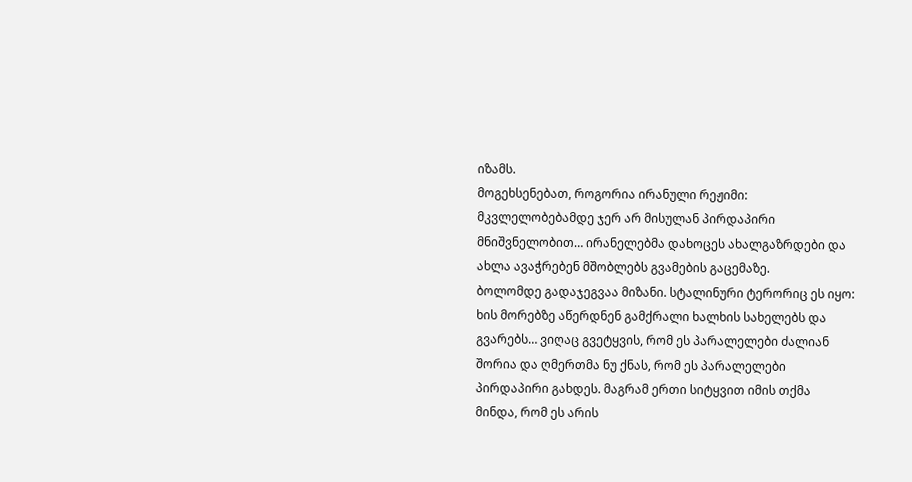იზამს.
მოგეხსენებათ, როგორია ირანული რეჟიმი: მკვლელობებამდე ჯერ არ მისულან პირდაპირი მნიშვნელობით… ირანელებმა დახოცეს ახალგაზრდები და ახლა ავაჭრებენ მშობლებს გვამების გაცემაზე.
ბოლომდე გადაჯეგვაა მიზანი. სტალინური ტერორიც ეს იყო: ხის მორებზე აწერდნენ გამქრალი ხალხის სახელებს და გვარებს… ვიღაც გვეტყვის, რომ ეს პარალელები ძალიან შორია და ღმერთმა ნუ ქნას, რომ ეს პარალელები პირდაპირი გახდეს. მაგრამ ერთი სიტყვით იმის თქმა მინდა, რომ ეს არის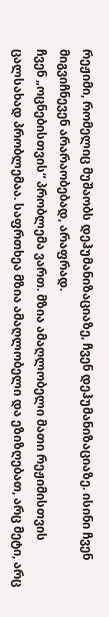რეჟიმი, რომელიც მუშაობს დეჰუმანიზაციაზე, ჩვენ დეჰუმანიზაციაზე. ისინი ჩვენ მიგვიჩნევენ არარაობებად, არაფრად.
ჩვენ „ოცნებისთვის“ პრობლემა ვართ. მზია ამაღლობელი მათი რეჟიმისთვის ცალსახად პრობლემაა. საფრთხეა მზია ამაღლობელი და ეზიზღებათ, არც მეტი, არც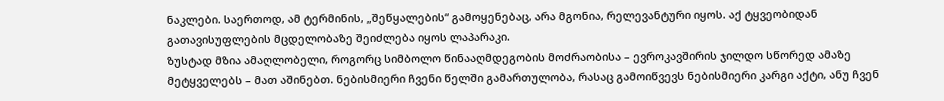ნაკლები. საერთოდ, ამ ტერმინის, „შეწყალების“ გამოყენებაც, არა მგონია, რელევანტური იყოს. აქ ტყვეობიდან გათავისუფლების მცდელობაზე შეიძლება იყოს ლაპარაკი.
ზუსტად მზია ამაღლობელი, როგორც სიმბოლო წინააღმდეგობის მოძრაობისა – ევროკავშირის ჯილდო სწორედ ამაზე მეტყველებს – მათ აშინებთ. ნებისმიერი ჩვენი წელში გამართულობა, რასაც გამოიწვევს ნებისმიერი კარგი აქტი, ანუ ჩვენ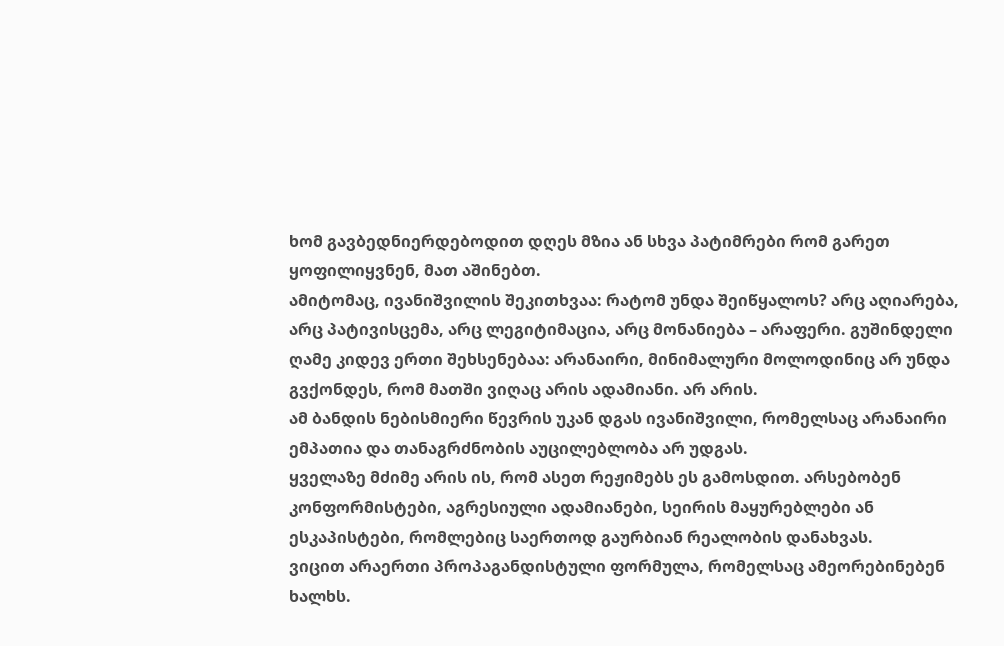ხომ გავბედნიერდებოდით დღეს მზია ან სხვა პატიმრები რომ გარეთ ყოფილიყვნენ, მათ აშინებთ.
ამიტომაც, ივანიშვილის შეკითხვაა: რატომ უნდა შეიწყალოს? არც აღიარება, არც პატივისცემა, არც ლეგიტიმაცია, არც მონანიება – არაფერი. გუშინდელი ღამე კიდევ ერთი შეხსენებაა: არანაირი, მინიმალური მოლოდინიც არ უნდა გვქონდეს, რომ მათში ვიღაც არის ადამიანი. არ არის.
ამ ბანდის ნებისმიერი წევრის უკან დგას ივანიშვილი, რომელსაც არანაირი ემპათია და თანაგრძნობის აუცილებლობა არ უდგას.
ყველაზე მძიმე არის ის, რომ ასეთ რეჟიმებს ეს გამოსდით. არსებობენ კონფორმისტები, აგრესიული ადამიანები, სეირის მაყურებლები ან ესკაპისტები, რომლებიც საერთოდ გაურბიან რეალობის დანახვას.
ვიცით არაერთი პროპაგანდისტული ფორმულა, რომელსაც ამეორებინებენ ხალხს.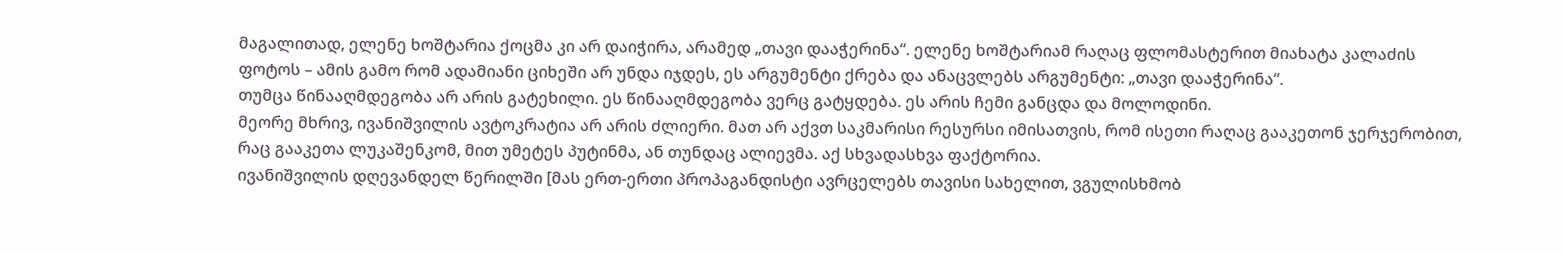მაგალითად, ელენე ხოშტარია ქოცმა კი არ დაიჭირა, არამედ „თავი დააჭერინა“. ელენე ხოშტარიამ რაღაც ფლომასტერით მიახატა კალაძის ფოტოს – ამის გამო რომ ადამიანი ციხეში არ უნდა იჯდეს, ეს არგუმენტი ქრება და ანაცვლებს არგუმენტი: „თავი დააჭერინა“.
თუმცა წინააღმდეგობა არ არის გატეხილი. ეს წინააღმდეგობა ვერც გატყდება. ეს არის ჩემი განცდა და მოლოდინი.
მეორე მხრივ, ივანიშვილის ავტოკრატია არ არის ძლიერი. მათ არ აქვთ საკმარისი რესურსი იმისათვის, რომ ისეთი რაღაც გააკეთონ ჯერჯერობით, რაც გააკეთა ლუკაშენკომ, მით უმეტეს პუტინმა, ან თუნდაც ალიევმა. აქ სხვადასხვა ფაქტორია.
ივანიშვილის დღევანდელ წერილში [მას ერთ-ერთი პროპაგანდისტი ავრცელებს თავისი სახელით, ვგულისხმობ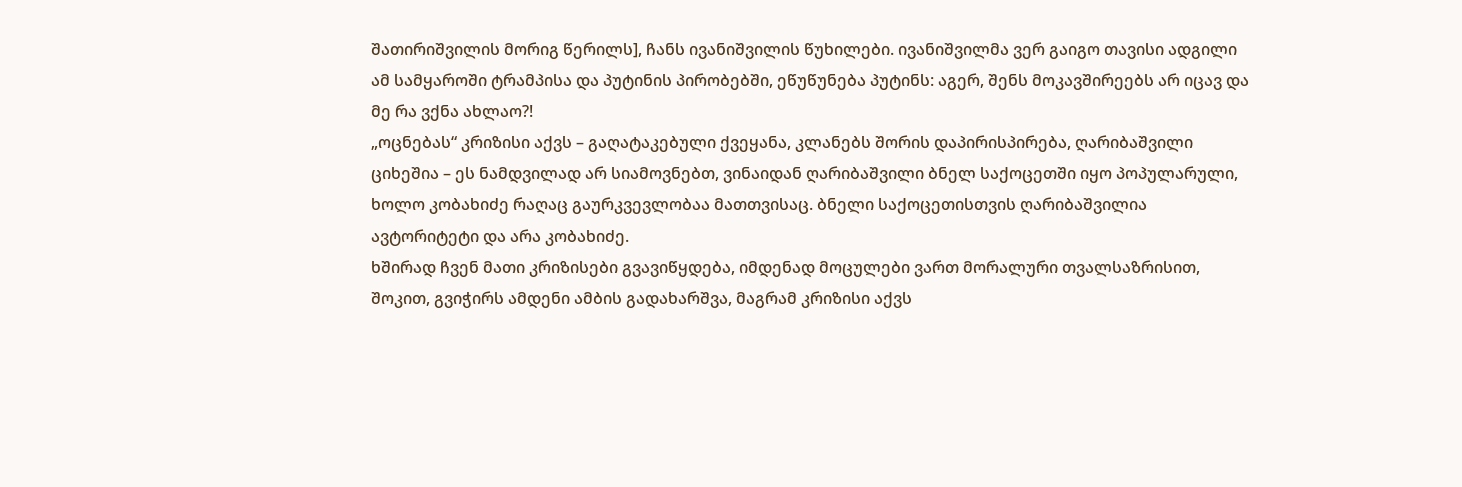შათირიშვილის მორიგ წერილს], ჩანს ივანიშვილის წუხილები. ივანიშვილმა ვერ გაიგო თავისი ადგილი ამ სამყაროში ტრამპისა და პუტინის პირობებში, ეწუწუნება პუტინს: აგერ, შენს მოკავშირეებს არ იცავ და მე რა ვქნა ახლაო?!
„ოცნებას“ კრიზისი აქვს – გაღატაკებული ქვეყანა, კლანებს შორის დაპირისპირება, ღარიბაშვილი ციხეშია – ეს ნამდვილად არ სიამოვნებთ, ვინაიდან ღარიბაშვილი ბნელ საქოცეთში იყო პოპულარული, ხოლო კობახიძე რაღაც გაურკვევლობაა მათთვისაც. ბნელი საქოცეთისთვის ღარიბაშვილია ავტორიტეტი და არა კობახიძე.
ხშირად ჩვენ მათი კრიზისები გვავიწყდება, იმდენად მოცულები ვართ მორალური თვალსაზრისით, შოკით, გვიჭირს ამდენი ამბის გადახარშვა, მაგრამ კრიზისი აქვს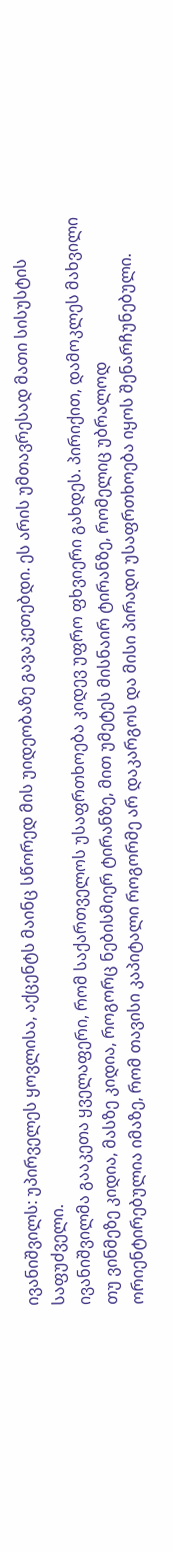ივანიშვილს: უპირველეს ყოვლისა, აქცენტს მაინც სწორედ მის უიდეობაზე გავაკეთებდი. ეს არის უმთავრესად მათი სისუსტის საფუძველი.
ივანიშვილმა გააკეთა ყველაფერი, რომ საქართველოს უსაფრთხოება კიდევ უფრო ფხვიერი გახდეს. პირიქით, დამოკლეს მახვილი თუ ვინმეზე კიდია, მასზე კიდია, როგორც ნებისმიერ ტირანზე, მით უმეტეს მისნაირ ტირანზე, რომელიც უბრალოდ ორიენტირებულია იმაზე, რომ თავისი კაპიტალი როგორმე არ დაკარგოს და მისი პირადი უსაფრთხოება იყოს შენარჩუნებული.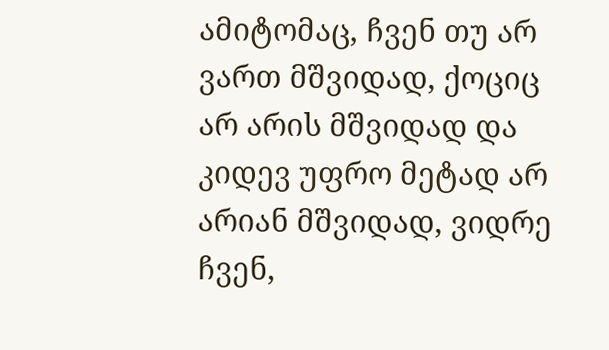ამიტომაც, ჩვენ თუ არ ვართ მშვიდად, ქოციც არ არის მშვიდად და კიდევ უფრო მეტად არ არიან მშვიდად, ვიდრე ჩვენ,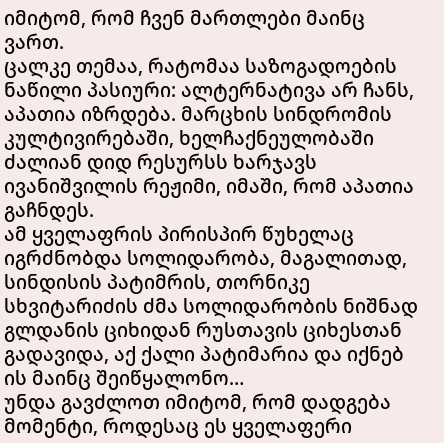იმიტომ, რომ ჩვენ მართლები მაინც ვართ.
ცალკე თემაა, რატომაა საზოგადოების ნაწილი პასიური: ალტერნატივა არ ჩანს, აპათია იზრდება. მარცხის სინდრომის კულტივირებაში, ხელჩაქნეულობაში ძალიან დიდ რესურსს ხარჯავს ივანიშვილის რეჟიმი, იმაში, რომ აპათია გაჩნდეს.
ამ ყველაფრის პირისპირ წუხელაც იგრძნობდა სოლიდარობა, მაგალითად, სინდისის პატიმრის, თორნიკე სხვიტარიძის ძმა სოლიდარობის ნიშნად გლდანის ციხიდან რუსთავის ციხესთან გადავიდა, აქ ქალი პატიმარია და იქნებ ის მაინც შეიწყალონო…
უნდა გავძლოთ იმიტომ, რომ დადგება მომენტი, როდესაც ეს ყველაფერი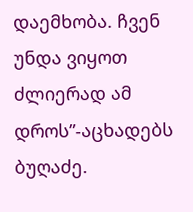დაემხობა. ჩვენ უნდა ვიყოთ ძლიერად ამ დროს”-აცხადებს ბუღაძე.